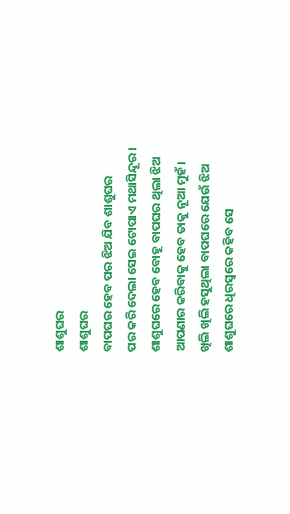ଶାଶୁଘର
ଶାଶୁଘର
ବାପଘର ହେବ ପର ଝିଅ ଯିବ ଶାଶୁଘର
ପର କରି ଦେଲା ସେଇ ଟୋପାଏ ମଥାସିନ୍ଦୂର।
ଶାଶୁଘରେ ହେବ ବୋହୂ ବାପଘର ଥିଲା ଝିଅ
ଆପଣାର କରିବାକୁ ହେବ ତାକୁ ନୂଆ ମୁହଁ।
ଖିଲି ଖିଲି ହସୁଥିଲା ବାପଘରେ ଯେଉଁ ଝିଅ
ଶାଶୁଘରେ ଧିରସ୍ବରେ କହିବ ସେ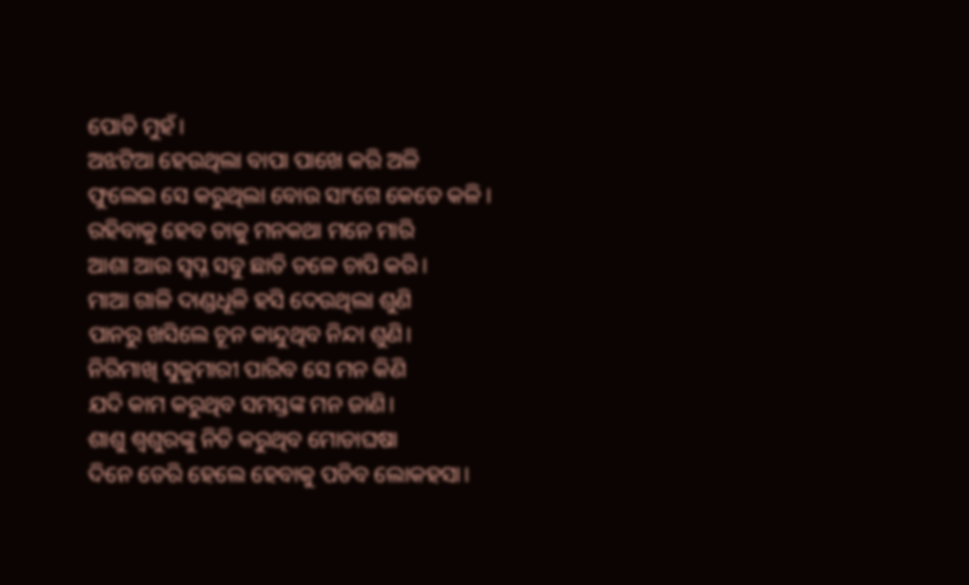ପୋତି ମୁହଁ।
ଅଝଟିଆ ହେଉଥିଲା ବାପା ପାଖେ କରି ଅଳି
ଫୁଲେଇ ସେ କରୁଥିଲା ବୋଉ ସାଂଗେ କେତେ କଳି।
ରହିବାକୁ ହେବ ତାକୁ ମନକଥା ମନେ ମାରି
ଆଶା ଆଉ ସ୍ବପ୍ନ ସବୁ ଛାତି ତଳେ ଚାପି କରି।
ମାଆ ଗାଳି ଦାଣ୍ଡଧୂଳି ହସି ଦେଉଥିଲା ଶୁଣି
ପାନରୁ ଖସିଲେ ଚୂନ କାନ୍ଦୁଥିବ ନିନ୍ଦା ଶୁଣି।
ନିରିମାଖି ସୁକୁମାରୀ ପାରିବ ସେ ମନ କିଣି
ଯଦି କାମ କରୁଥିବ ସମସ୍ତଙ୍କ ମନ ଜାଣି।
ଶାଶୁ ଶ୍ବଶୁରଙ୍କୁ ନିତି କରୁଥିବ ମୋଡାଘଷା
ଦିନେ ଡେରି ହେଲେ ହେବାକୁ ପଡିବ ଲୋକହସା।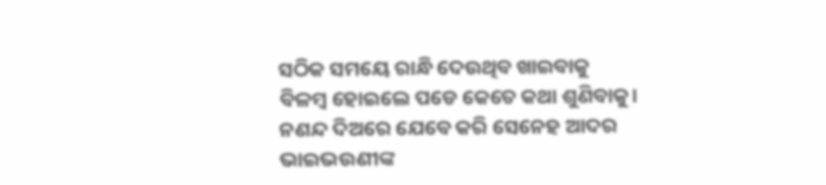ସଠିକ ସମୟେ ରାନ୍ଧି ଦେଉଥିବ ଖାଇବାକୁ
ବିଳମ୍ବ ହୋଇଲେ ପଡେ କେତେ କଥା ଶୁଣିବାକୁ।
ନଣନ୍ଦ ଦିଅରେ ଯେବେ କରି ସେନେହ ଆଦର
ଭାଇଭଉଣୀଙ୍କ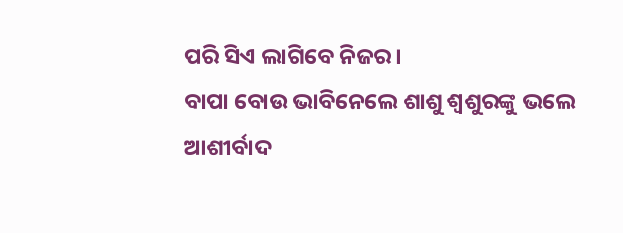ପରି ସିଏ ଲାଗିବେ ନିଜର।
ବାପା ବୋଉ ଭାବିନେଲେ ଶାଶୁ ଶ୍ବଶୁରଙ୍କୁ ଭଲେ
ଆଶୀର୍ବାଦ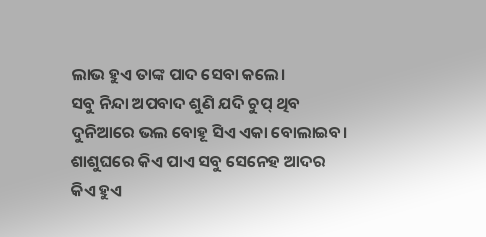ଲାଭ ହୁଏ ତାଙ୍କ ପାଦ ସେବା କଲେ।
ସବୁ ନିନ୍ଦା ଅପବାଦ ଶୁଣି ଯଦି ଚୁପ୍ ଥିବ
ଦୁନିଆରେ ଭଲ ବୋହୂ ସିଏ ଏକା ବୋଲାଇବ।
ଶାଶୁଘରେ କିଏ ପାଏ ସବୁ ସେନେହ ଆଦର
କିଏ ହୁଏ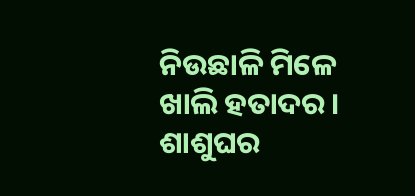ନିଉଛାଳି ମିଳେ ଖାଲି ହତାଦର।
ଶାଶୁଘର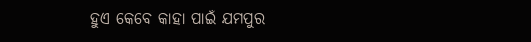ହୁଏ କେବେ କାହା ପାଇଁ ଯମପୁର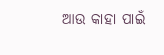ଆଉ କାହା ପାଇଁ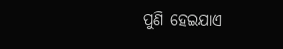ପୁଣି ହେଇଯାଏ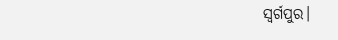ସ୍ବର୍ଗପୁର।